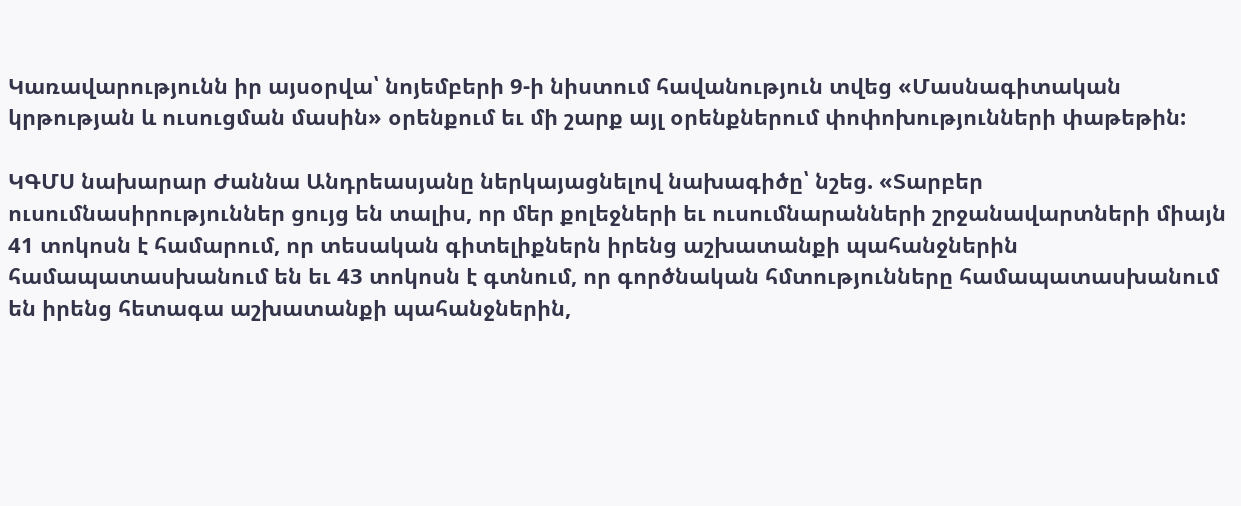Կառավարությունն իր այսօրվա՝ նոյեմբերի 9-ի նիստում հավանություն տվեց «Մասնագիտական կրթության և ուսուցման մասին» օրենքում եւ մի շարք այլ օրենքներում փոփոխությունների փաթեթին:

ԿԳՄՍ նախարար Ժաննա Անդրեասյանը ներկայացնելով նախագիծը՝ նշեց. «Տարբեր ուսումնասիրություններ ցույց են տալիս, որ մեր քոլեջների եւ ուսումնարանների շրջանավարտների միայն 41 տոկոսն է համարում, որ տեսական գիտելիքներն իրենց աշխատանքի պահանջներին համապատասխանում են եւ 43 տոկոսն է գտնում, որ գործնական հմտությունները համապատասխանում են իրենց հետագա աշխատանքի պահանջներին,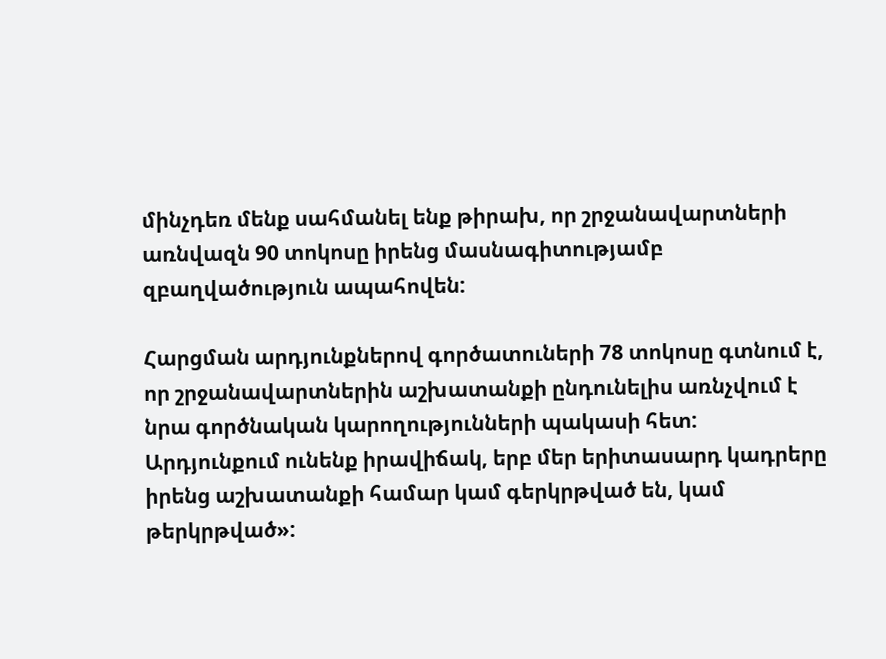մինչդեռ մենք սահմանել ենք թիրախ, որ շրջանավարտների առնվազն 90 տոկոսը իրենց մասնագիտությամբ զբաղվածություն ապահովեն:

Հարցման արդյունքներով գործատուների 78 տոկոսը գտնում է, որ շրջանավարտներին աշխատանքի ընդունելիս առնչվում է նրա գործնական կարողությունների պակասի հետ: Արդյունքում ունենք իրավիճակ, երբ մեր երիտասարդ կադրերը իրենց աշխատանքի համար կամ գերկրթված են, կամ թերկրթված»: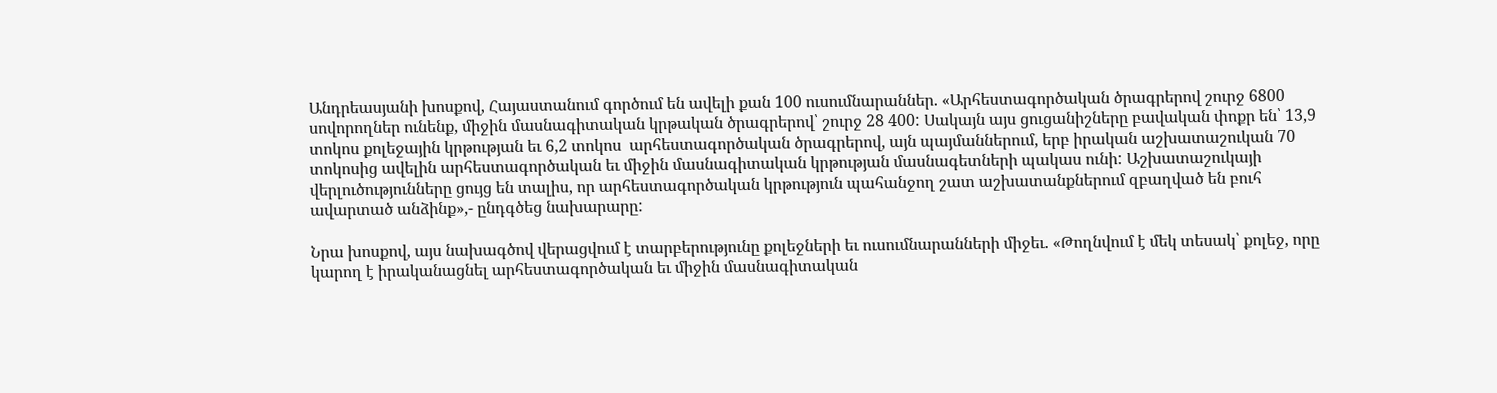Անդրեասյանի խոսքով, Հայաստանում գործում են ավելի քան 100 ուսումնարաններ. «Արհեստագործական ծրագրերով շուրջ 6800 սովորողներ ունենք, միջին մասնագիտական կրթական ծրագրերով՝ շուրջ 28 400: Սակայն այս ցուցանիշները բավական փոքր են՝ 13,9 տոկոս քոլեջային կրթության եւ 6,2 տոկոս  արհեստագործական ծրագրերով, այն պայմաններում, երբ իրական աշխատաշուկան 70 տոկոսից ավելին արհեստագործական եւ միջին մասնագիտական կրթության մասնագետների պակաս ունի: Աշխատաշուկայի վերլուծությունները ցույց են տալիս, որ արհեստագործական կրթություն պահանջող շատ աշխատանքներում զբաղված են բուհ ավարտած անձինք»,- ընդգծեց նախարարը:

Նրա խոսքով, այս նախագծով վերացվում է տարբերությունը քոլեջների եւ ուսումնարանների միջեւ. «Թողնվում է մեկ տեսակ՝ քոլեջ, որը կարող է իրականացնել արհեստագործական եւ միջին մասնագիտական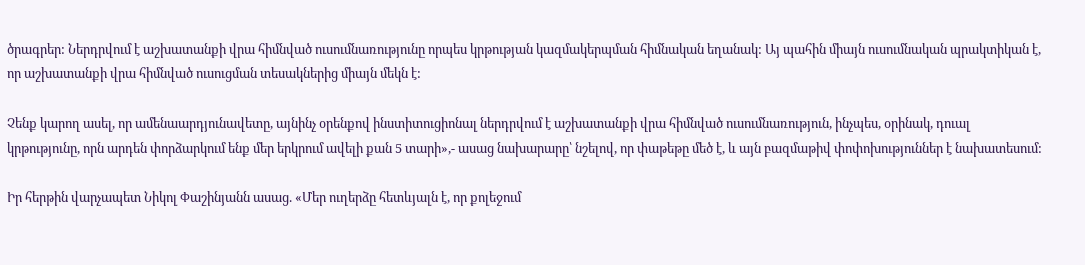ծրագրեր: Ներդրվում է աշխատանքի վրա հիմնված ուսումնառությունը որպես կրթության կազմակերպման հիմնական եղանակ: Այ պահին միայն ուսումնական պրակտիկան է, որ աշխատանքի վրա հիմնված ուսուցման տեսակներից միայն մեկն է:

Չենք կարող ասել, որ ամենաարդյունավետը, այնինչ օրենքով ինստիտուցիոնալ ներդրվում է աշխատանքի վրա հիմնված ուսումնառություն, ինչպես, օրինակ, դուալ կրթությունը, որն արդեն փորձարկում ենք մեր երկրում ավելի քան 5 տարի»,- ասաց նախարարը՝ նշելով, որ փաթեթը մեծ է, և այն բազմաթիվ փոփոխություններ է նախատեսում:

Իր հերթին վարչապետ Նիկոլ Փաշինյանն ասաց. «Մեր ուղերձը հետևյալն է, որ քոլեջում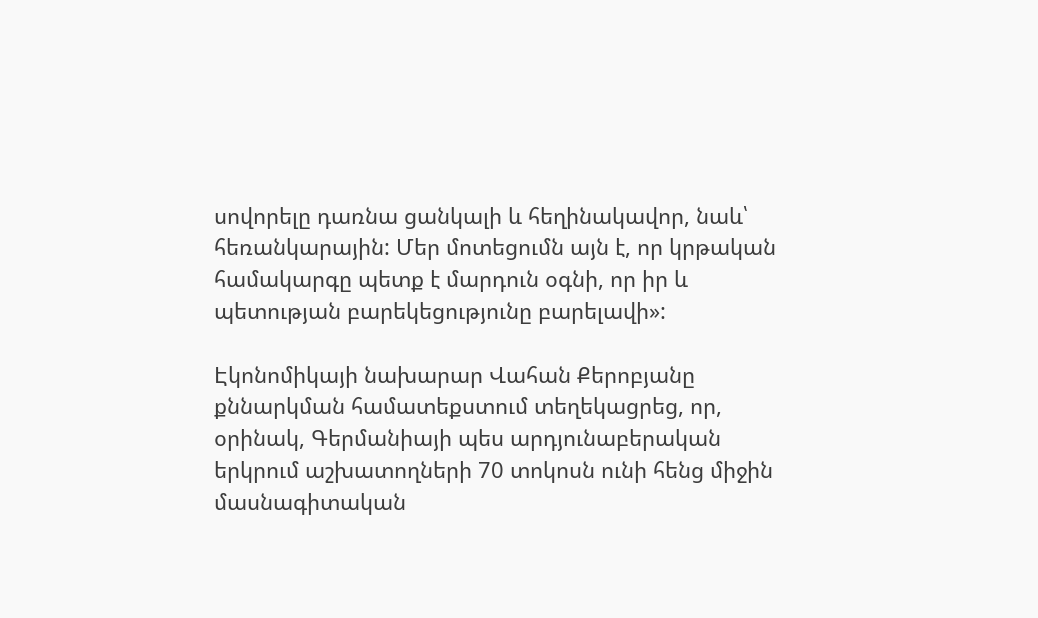սովորելը դառնա ցանկալի և հեղինակավոր, նաև՝ հեռանկարային: Մեր մոտեցումն այն է, որ կրթական համակարգը պետք է մարդուն օգնի, որ իր և պետության բարեկեցությունը բարելավի»:

Էկոնոմիկայի նախարար Վահան Քերոբյանը քննարկման համատեքստում տեղեկացրեց, որ, օրինակ, Գերմանիայի պես արդյունաբերական երկրում աշխատողների 70 տոկոսն ունի հենց միջին մասնագիտական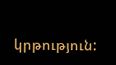կրթություն: